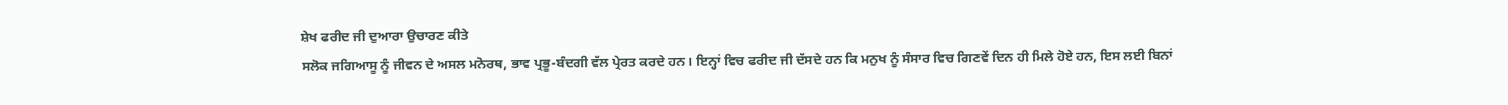ਸ਼ੇਖ ਫਰੀਦ ਜੀ ਦੁਆਰਾ ਉਚਾਰਣ ਕੀਤੇ
ਸਲੋਕ ਜਗਿਆਸੂ ਨੂੰ ਜੀਵਨ ਦੇ ਅਸਲ ਮਨੋਰਥ, ਭਾਵ ਪ੍ਰਭੂ-ਬੰਦਗੀ ਵੱਲ ਪ੍ਰੇਰਤ ਕਰਦੇ ਹਨ। ਇਨ੍ਹਾਂ ਵਿਚ ਫਰੀਦ ਜੀ ਦੱਸਦੇ ਹਨ ਕਿ ਮਨੁਖ ਨੂੰ ਸੰਸਾਰ ਵਿਚ ਗਿਣਵੇਂ ਦਿਨ ਹੀ ਮਿਲੇ ਹੋਏ ਹਨ, ਇਸ ਲਈ ਬਿਨਾਂ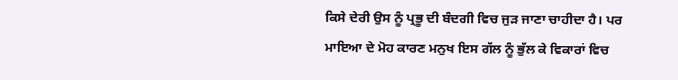ਕਿਸੇ ਦੇਰੀ ਉਸ ਨੂੰ ਪ੍ਰਭੂ ਦੀ ਬੰਦਗੀ ਵਿਚ ਜੁੜ ਜਾਣਾ ਚਾਹੀਦਾ ਹੈ। ਪਰ
ਮਾਇਆ ਦੇ ਮੋਹ ਕਾਰਣ ਮਨੁਖ ਇਸ ਗੱਲ ਨੂੰ ਭੁੱਲ ਕੇ ਵਿਕਾਰਾਂ ਵਿਚ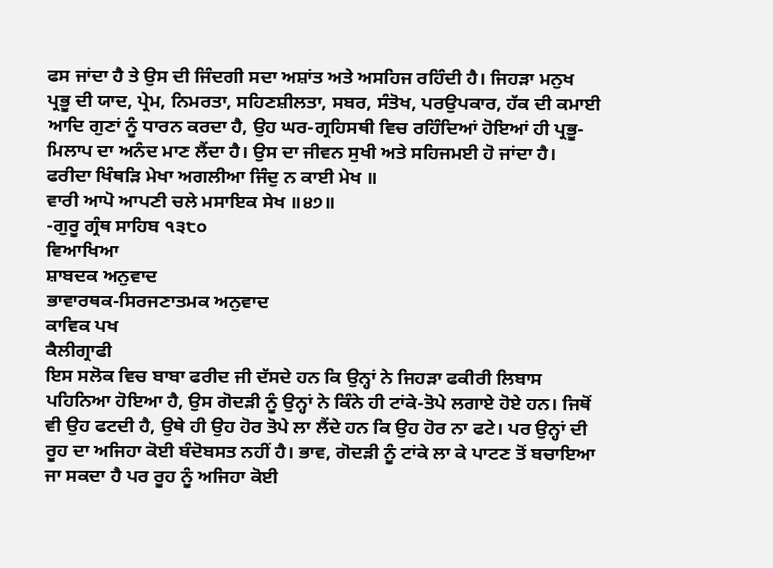ਫਸ ਜਾਂਦਾ ਹੈ ਤੇ ਉਸ ਦੀ ਜਿੰਦਗੀ ਸਦਾ ਅਸ਼ਾਂਤ ਅਤੇ ਅਸਹਿਜ ਰਹਿੰਦੀ ਹੈ। ਜਿਹੜਾ ਮਨੁਖ ਪ੍ਰਭੂ ਦੀ ਯਾਦ, ਪ੍ਰੇਮ, ਨਿਮਰਤਾ, ਸਹਿਣਸ਼ੀਲਤਾ, ਸਬਰ, ਸੰਤੋਖ, ਪਰਉਪਕਾਰ, ਹੱਕ ਦੀ ਕਮਾਈ ਆਦਿ ਗੁਣਾਂ ਨੂੰ ਧਾਰਨ ਕਰਦਾ ਹੈ, ਉਹ ਘਰ-ਗ੍ਰਹਿਸਥੀ ਵਿਚ ਰਹਿੰਦਿਆਂ ਹੋਇਆਂ ਹੀ ਪ੍ਰਭੂ-ਮਿਲਾਪ ਦਾ ਅਨੰਦ ਮਾਣ ਲੈਂਦਾ ਹੈ। ਉਸ ਦਾ ਜੀਵਨ ਸੁਖੀ ਅਤੇ ਸਹਿਜਮਈ ਹੋ ਜਾਂਦਾ ਹੈ।
ਫਰੀਦਾ ਖਿੰਥੜਿ ਮੇਖਾ ਅਗਲੀਆ ਜਿੰਦੁ ਨ ਕਾਈ ਮੇਖ ॥
ਵਾਰੀ ਆਪੋ ਆਪਣੀ ਚਲੇ ਮਸਾਇਕ ਸੇਖ ॥੪੭॥
-ਗੁਰੂ ਗ੍ਰੰਥ ਸਾਹਿਬ ੧੩੮੦
ਵਿਆਖਿਆ
ਸ਼ਾਬਦਕ ਅਨੁਵਾਦ
ਭਾਵਾਰਥਕ-ਸਿਰਜਣਾਤਮਕ ਅਨੁਵਾਦ
ਕਾਵਿਕ ਪਖ
ਕੈਲੀਗ੍ਰਾਫੀ
ਇਸ ਸਲੋਕ ਵਿਚ ਬਾਬਾ ਫਰੀਦ ਜੀ ਦੱਸਦੇ ਹਨ ਕਿ ਉਨ੍ਹਾਂ ਨੇ ਜਿਹੜਾ ਫਕੀਰੀ ਲਿਬਾਸ ਪਹਿਨਿਆ ਹੋਇਆ ਹੈ, ਉਸ ਗੋਦੜੀ ਨੂੰ ਉਨ੍ਹਾਂ ਨੇ ਕਿੰਨੇ ਹੀ ਟਾਂਕੇ-ਤੋਪੇ ਲਗਾਏ ਹੋਏ ਹਨ। ਜਿਥੋਂ ਵੀ ਉਹ ਫਟਦੀ ਹੈ, ਉਥੇ ਹੀ ਉਹ ਹੋਰ ਤੋਪੇ ਲਾ ਲੈਂਦੇ ਹਨ ਕਿ ਉਹ ਹੋਰ ਨਾ ਫਟੇ। ਪਰ ਉਨ੍ਹਾਂ ਦੀ ਰੂਹ ਦਾ ਅਜਿਹਾ ਕੋਈ ਬੰਦੋਬਸਤ ਨਹੀਂ ਹੈ। ਭਾਵ, ਗੋਦੜੀ ਨੂੰ ਟਾਂਕੇ ਲਾ ਕੇ ਪਾਟਣ ਤੋਂ ਬਚਾਇਆ ਜਾ ਸਕਦਾ ਹੈ ਪਰ ਰੂਹ ਨੂੰ ਅਜਿਹਾ ਕੋਈ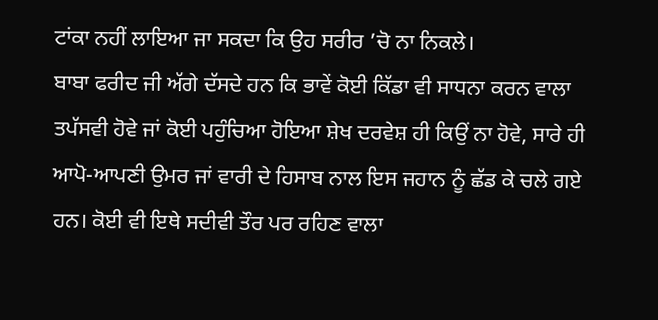ਟਾਂਕਾ ਨਹੀਂ ਲਾਇਆ ਜਾ ਸਕਦਾ ਕਿ ਉਹ ਸਰੀਰ ’ਚੋ ਨਾ ਨਿਕਲੇ।
ਬਾਬਾ ਫਰੀਦ ਜੀ ਅੱਗੇ ਦੱਸਦੇ ਹਨ ਕਿ ਭਾਵੇਂ ਕੋਈ ਕਿੱਡਾ ਵੀ ਸਾਧਨਾ ਕਰਨ ਵਾਲਾ ਤਪੱਸਵੀ ਹੋਵੇ ਜਾਂ ਕੋਈ ਪਹੁੰਚਿਆ ਹੋਇਆ ਸ਼ੇਖ ਦਰਵੇਸ਼ ਹੀ ਕਿਉਂ ਨਾ ਹੋਵੇ, ਸਾਰੇ ਹੀ ਆਪੋ-ਆਪਣੀ ਉਮਰ ਜਾਂ ਵਾਰੀ ਦੇ ਹਿਸਾਬ ਨਾਲ ਇਸ ਜਹਾਨ ਨੂੰ ਛੱਡ ਕੇ ਚਲੇ ਗਏ ਹਨ। ਕੋਈ ਵੀ ਇਥੇ ਸਦੀਵੀ ਤੌਰ ਪਰ ਰਹਿਣ ਵਾਲਾ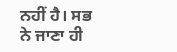ਨਹੀਂ ਹੈ। ਸਭ ਨੇ ਜਾਣਾ ਹੀ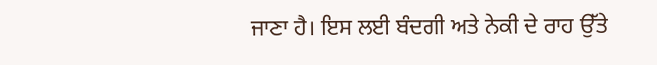ਜਾਣਾ ਹੈ। ਇਸ ਲਈ ਬੰਦਗੀ ਅਤੇ ਨੇਕੀ ਦੇ ਰਾਹ ਉੱਤੇ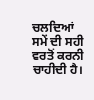ਚਲਦਿਆਂ ਸਮੇਂ ਦੀ ਸਹੀ ਵਰਤੋਂ ਕਰਨੀ ਚਾਹੀਦੀ ਹੈ।